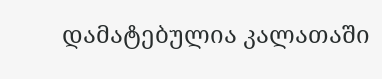დამატებულია კალათაში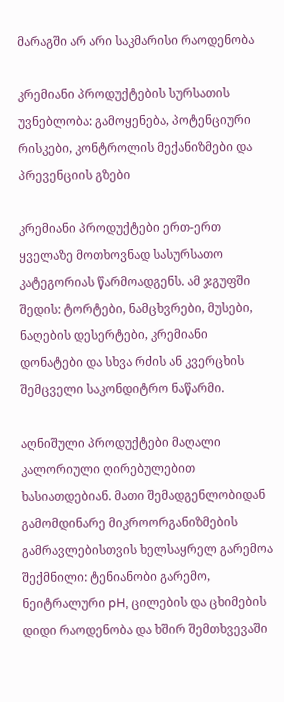მარაგში არ არი საკმარისი რაოდენობა

კრემიანი პროდუქტების სურსათის უვნებლობა: გამოყენება, პოტენციური რისკები, კონტროლის მექანიზმები და პრევენციის გზები

კრემიანი პროდუქტები ერთ-ერთ ყველაზე მოთხოვნად სასურსათო კატეგორიას წარმოადგენს. ამ ჯგუფში შედის: ტორტები, ნამცხვრები, მუსები, ნაღების დესერტები, კრემიანი დონატები და სხვა რძის ან კვერცხის შემცველი საკონდიტრო ნაწარმი.

აღნიშული პროდუქტები მაღალი კალორიული ღირებულებით ხასიათდებიან. მათი შემადგენლობიდან გამომდინარე მიკროორგანიზმების გამრავლებისთვის ხელსაყრელ გარემოა შექმნილი: ტენიანობი გარემო, ნეიტრალური pH, ცილების და ცხიმების დიდი რაოდენობა და ხშირ შემთხვევაში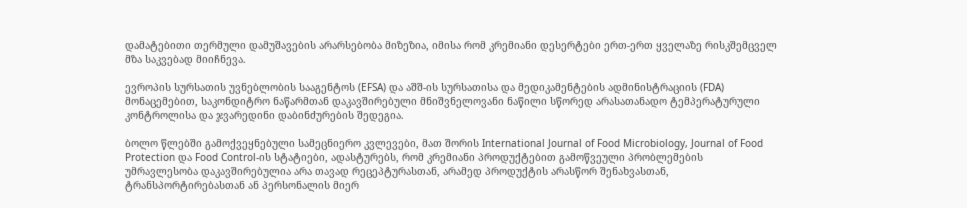დამატებითი თერმული დამუშავების არარსებობა მიზეზია, იმისა რომ კრემიანი დესერტები ერთ-ერთ ყველაზე რისკშემცველ  მზა საკვებად მიიჩნევა.

ევროპის სურსათის უვნებლობის სააგენტოს (EFSA) და აშშ-ის სურსათისა და მედიკამენტების ადმინისტრაციის (FDA) მონაცემებით, საკონდიტრო ნაწარმთან დაკავშირებული მნიშვნელოვანი ნაწილი სწორედ არასათანადო ტემპერატურული კონტროლისა და ჯვარედინი დაბინძურების შედეგია.

ბოლო წლებში გამოქვეყნებული სამეცნიერო კვლევები, მათ შორის International Journal of Food Microbiology, Journal of Food Protection და Food Control-ის სტატიები, ადასტურებს, რომ კრემიანი პროდუქტებით გამოწვეული პრობლემების უმრავლესობა დაკავშირებულია არა თავად რეცეპტურასთან, არამედ პროდუქტის არასწორ შენახვასთან, ტრანსპორტირებასთან ან პერსონალის მიერ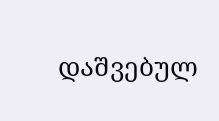დაშვებულ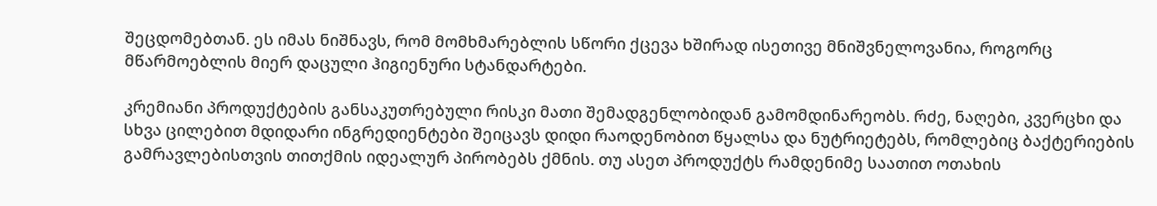შეცდომებთან. ეს იმას ნიშნავს, რომ მომხმარებლის სწორი ქცევა ხშირად ისეთივე მნიშვნელოვანია, როგორც მწარმოებლის მიერ დაცული ჰიგიენური სტანდარტები.

კრემიანი პროდუქტების განსაკუთრებული რისკი მათი შემადგენლობიდან გამომდინარეობს. რძე, ნაღები, კვერცხი და სხვა ცილებით მდიდარი ინგრედიენტები შეიცავს დიდი რაოდენობით წყალსა და ნუტრიეტებს, რომლებიც ბაქტერიების გამრავლებისთვის თითქმის იდეალურ პირობებს ქმნის. თუ ასეთ პროდუქტს რამდენიმე საათით ოთახის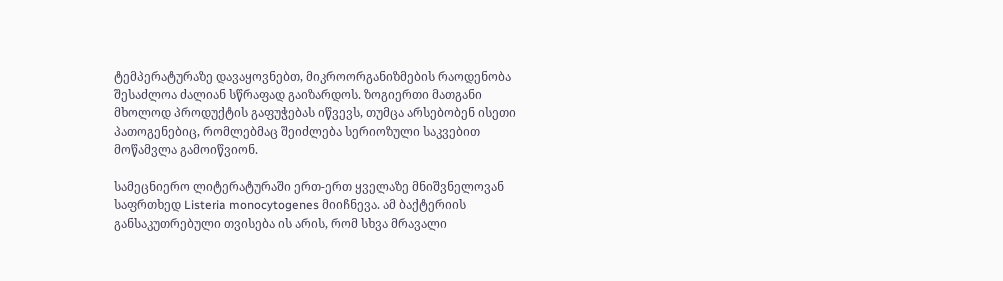ტემპერატურაზე დავაყოვნებთ, მიკროორგანიზმების რაოდენობა შესაძლოა ძალიან სწრაფად გაიზარდოს. ზოგიერთი მათგანი მხოლოდ პროდუქტის გაფუჭებას იწვევს, თუმცა არსებობენ ისეთი პათოგენებიც, რომლებმაც შეიძლება სერიოზული საკვებით მოწამვლა გამოიწვიონ.

სამეცნიერო ლიტერატურაში ერთ-ერთ ყველაზე მნიშვნელოვან საფრთხედ Listeria monocytogenes მიიჩნევა. ამ ბაქტერიის განსაკუთრებული თვისება ის არის, რომ სხვა მრავალი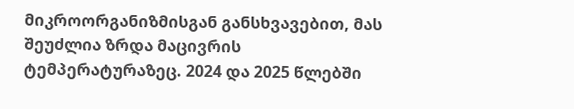მიკროორგანიზმისგან განსხვავებით, მას შეუძლია ზრდა მაცივრის ტემპერატურაზეც. 2024 და 2025 წლებში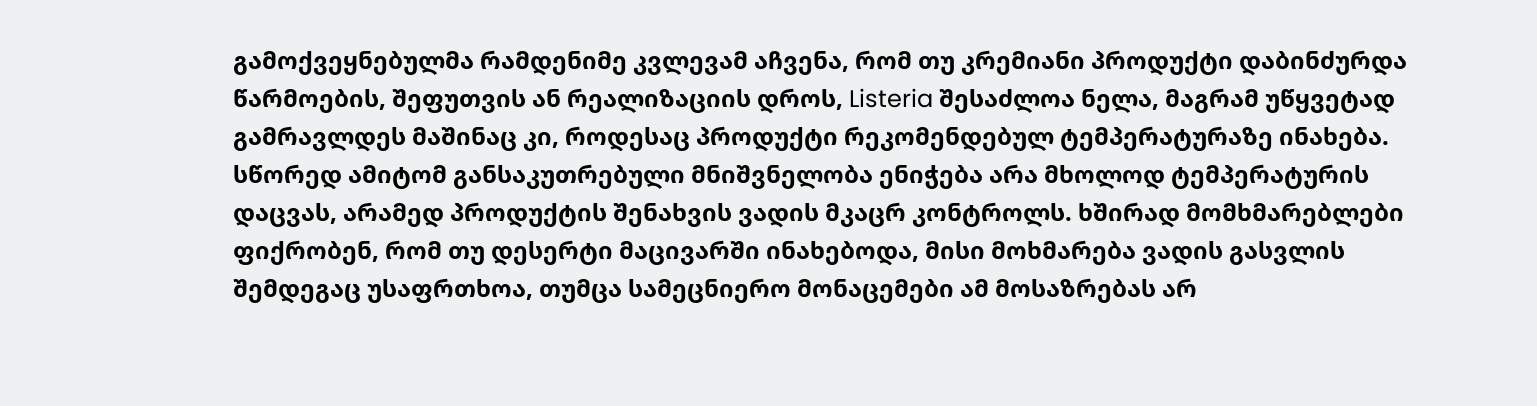გამოქვეყნებულმა რამდენიმე კვლევამ აჩვენა, რომ თუ კრემიანი პროდუქტი დაბინძურდა წარმოების, შეფუთვის ან რეალიზაციის დროს, Listeria შესაძლოა ნელა, მაგრამ უწყვეტად გამრავლდეს მაშინაც კი, როდესაც პროდუქტი რეკომენდებულ ტემპერატურაზე ინახება. სწორედ ამიტომ განსაკუთრებული მნიშვნელობა ენიჭება არა მხოლოდ ტემპერატურის დაცვას, არამედ პროდუქტის შენახვის ვადის მკაცრ კონტროლს. ხშირად მომხმარებლები ფიქრობენ, რომ თუ დესერტი მაცივარში ინახებოდა, მისი მოხმარება ვადის გასვლის შემდეგაც უსაფრთხოა, თუმცა სამეცნიერო მონაცემები ამ მოსაზრებას არ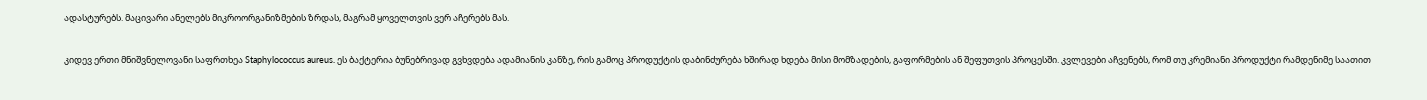ადასტურებს. მაცივარი ანელებს მიკროორგანიზმების ზრდას, მაგრამ ყოველთვის ვერ აჩერებს მას.

კიდევ ერთი მნიშვნელოვანი საფრთხეა Staphylococcus aureus. ეს ბაქტერია ბუნებრივად გვხვდება ადამიანის კანზე, რის გამოც პროდუქტის დაბინძურება ხშირად ხდება მისი მომზადების, გაფორმების ან შეფუთვის პროცესში. კვლევები აჩვენებს, რომ თუ კრემიანი პროდუქტი რამდენიმე საათით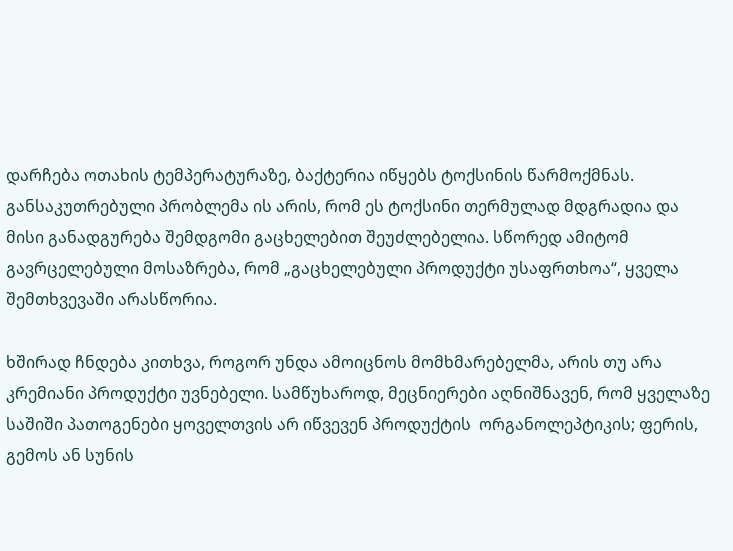დარჩება ოთახის ტემპერატურაზე, ბაქტერია იწყებს ტოქსინის წარმოქმნას. განსაკუთრებული პრობლემა ის არის, რომ ეს ტოქსინი თერმულად მდგრადია და მისი განადგურება შემდგომი გაცხელებით შეუძლებელია. სწორედ ამიტომ გავრცელებული მოსაზრება, რომ „გაცხელებული პროდუქტი უსაფრთხოა“, ყველა შემთხვევაში არასწორია.

ხშირად ჩნდება კითხვა, როგორ უნდა ამოიცნოს მომხმარებელმა, არის თუ არა კრემიანი პროდუქტი უვნებელი. სამწუხაროდ, მეცნიერები აღნიშნავენ, რომ ყველაზე საშიში პათოგენები ყოველთვის არ იწვევენ პროდუქტის  ორგანოლეპტიკის; ფერის, გემოს ან სუნის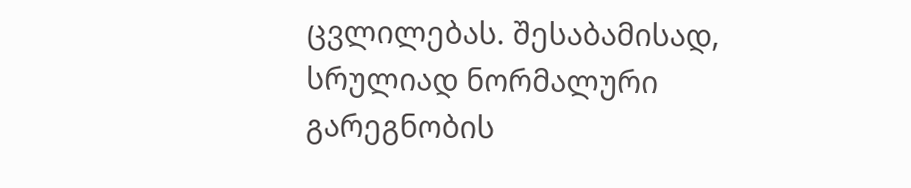ცვლილებას. შესაბამისად, სრულიად ნორმალური გარეგნობის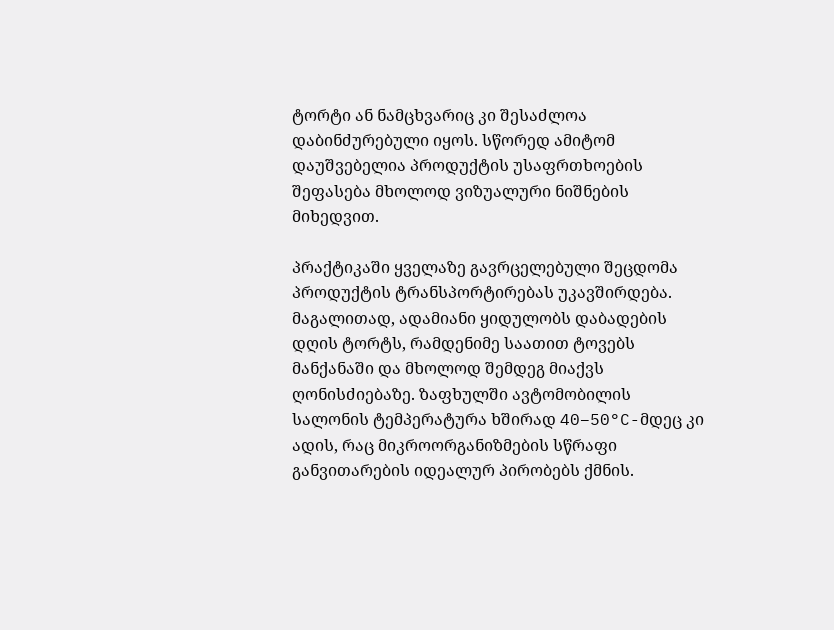ტორტი ან ნამცხვარიც კი შესაძლოა დაბინძურებული იყოს. სწორედ ამიტომ დაუშვებელია პროდუქტის უსაფრთხოების შეფასება მხოლოდ ვიზუალური ნიშნების მიხედვით.

პრაქტიკაში ყველაზე გავრცელებული შეცდომა პროდუქტის ტრანსპორტირებას უკავშირდება. მაგალითად, ადამიანი ყიდულობს დაბადების დღის ტორტს, რამდენიმე საათით ტოვებს მანქანაში და მხოლოდ შემდეგ მიაქვს ღონისძიებაზე. ზაფხულში ავტომობილის სალონის ტემპერატურა ხშირად 40–50°C-მდეც კი ადის, რაც მიკროორგანიზმების სწრაფი განვითარების იდეალურ პირობებს ქმნის.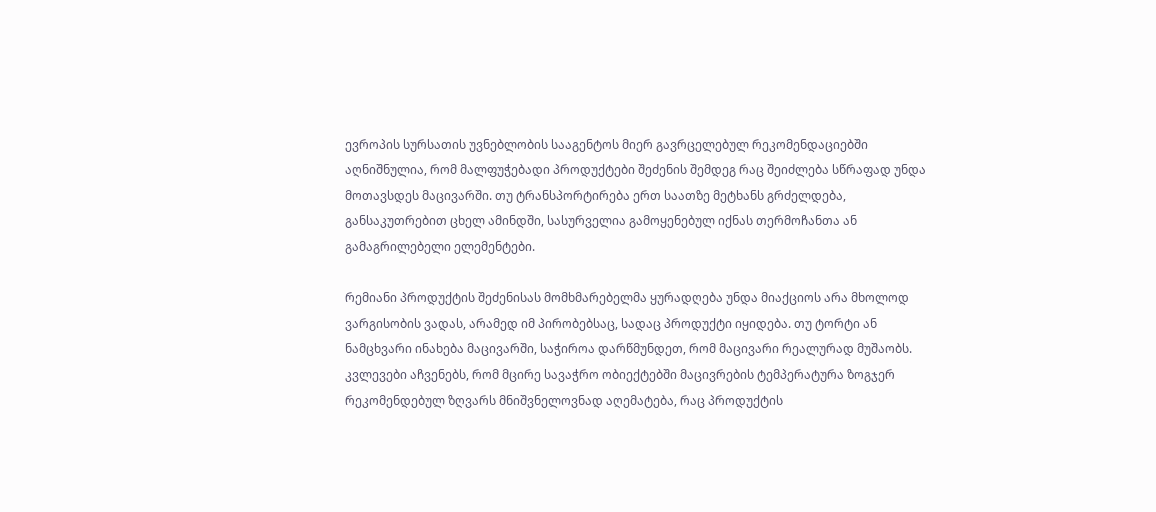ევროპის სურსათის უვნებლობის სააგენტოს მიერ გავრცელებულ რეკომენდაციებში აღნიშნულია, რომ მალფუჭებადი პროდუქტები შეძენის შემდეგ რაც შეიძლება სწრაფად უნდა მოთავსდეს მაცივარში. თუ ტრანსპორტირება ერთ საათზე მეტხანს გრძელდება, განსაკუთრებით ცხელ ამინდში, სასურველია გამოყენებულ იქნას თერმოჩანთა ან გამაგრილებელი ელემენტები.

რემიანი პროდუქტის შეძენისას მომხმარებელმა ყურადღება უნდა მიაქციოს არა მხოლოდ ვარგისობის ვადას, არამედ იმ პირობებსაც, სადაც პროდუქტი იყიდება. თუ ტორტი ან ნამცხვარი ინახება მაცივარში, საჭიროა დარწმუნდეთ, რომ მაცივარი რეალურად მუშაობს. კვლევები აჩვენებს, რომ მცირე სავაჭრო ობიექტებში მაცივრების ტემპერატურა ზოგჯერ რეკომენდებულ ზღვარს მნიშვნელოვნად აღემატება, რაც პროდუქტის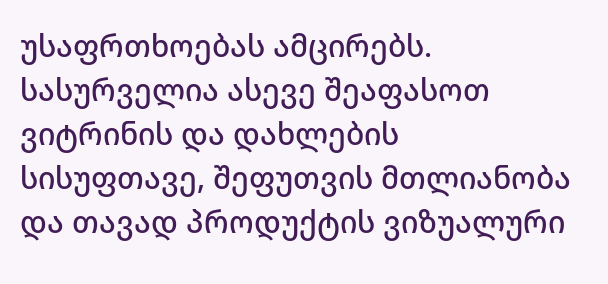უსაფრთხოებას ამცირებს. სასურველია ასევე შეაფასოთ ვიტრინის და დახლების სისუფთავე, შეფუთვის მთლიანობა და თავად პროდუქტის ვიზუალური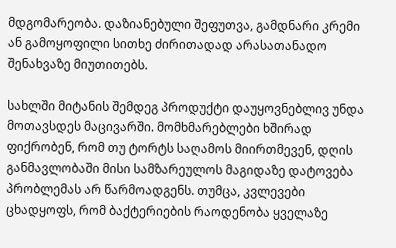მდგომარეობა. დაზიანებული შეფუთვა, გამდნარი კრემი ან გამოყოფილი სითხე ძირითადად არასათანადო შენახვაზე მიუთითებს.

სახლში მიტანის შემდეგ პროდუქტი დაუყოვნებლივ უნდა მოთავსდეს მაცივარში. მომხმარებლები ხშირად ფიქრობენ, რომ თუ ტორტს საღამოს მიირთმევენ, დღის განმავლობაში მისი სამზარეულოს მაგიდაზე დატოვება პრობლემას არ წარმოადგენს. თუმცა, კვლევები ცხადყოფს, რომ ბაქტერიების რაოდენობა ყველაზე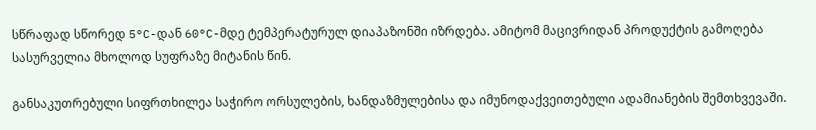სწრაფად სწორედ 5°C-დან 60°C-მდე ტემპერატურულ დიაპაზონში იზრდება. ამიტომ მაცივრიდან პროდუქტის გამოღება სასურველია მხოლოდ სუფრაზე მიტანის წინ.

განსაკუთრებული სიფრთხილეა საჭირო ორსულების, ხანდაზმულებისა და იმუნოდაქვეითებული ადამიანების შემთხვევაში.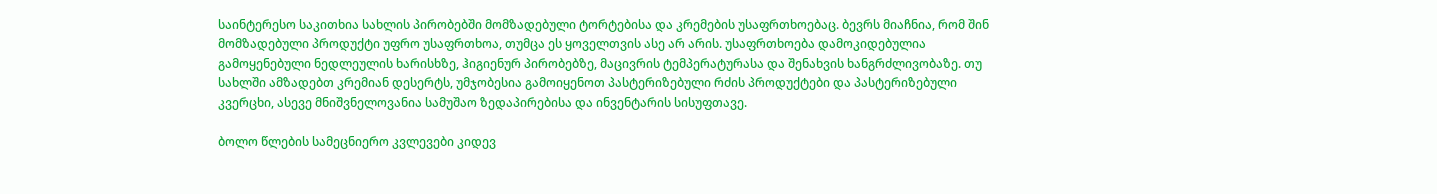საინტერესო საკითხია სახლის პირობებში მომზადებული ტორტებისა და კრემების უსაფრთხოებაც. ბევრს მიაჩნია, რომ შინ მომზადებული პროდუქტი უფრო უსაფრთხოა, თუმცა ეს ყოველთვის ასე არ არის. უსაფრთხოება დამოკიდებულია გამოყენებული ნედლეულის ხარისხზე, ჰიგიენურ პირობებზე, მაცივრის ტემპერატურასა და შენახვის ხანგრძლივობაზე. თუ სახლში ამზადებთ კრემიან დესერტს, უმჯობესია გამოიყენოთ პასტერიზებული რძის პროდუქტები და პასტერიზებული კვერცხი, ასევე მნიშვნელოვანია სამუშაო ზედაპირებისა და ინვენტარის სისუფთავე.

ბოლო წლების სამეცნიერო კვლევები კიდევ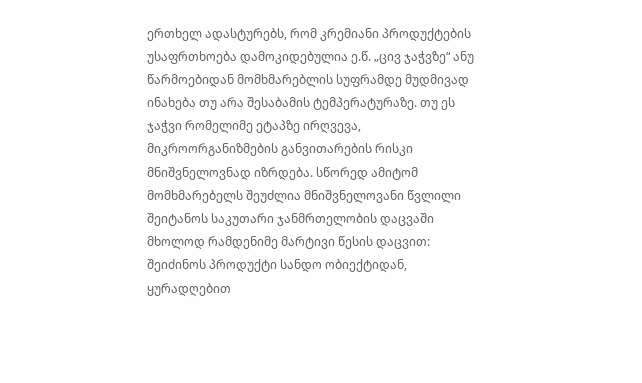ერთხელ ადასტურებს, რომ კრემიანი პროდუქტების უსაფრთხოება დამოკიდებულია ე.წ. „ცივ ჯაჭვზე“ ანუ წარმოებიდან მომხმარებლის სუფრამდე მუდმივად ინახება თუ არა შესაბამის ტემპერატურაზე. თუ ეს ჯაჭვი რომელიმე ეტაპზე ირღვევა, მიკროორგანიზმების განვითარების რისკი მნიშვნელოვნად იზრდება. სწორედ ამიტომ მომხმარებელს შეუძლია მნიშვნელოვანი წვლილი შეიტანოს საკუთარი ჯანმრთელობის დაცვაში მხოლოდ რამდენიმე მარტივი წესის დაცვით: შეიძინოს პროდუქტი სანდო ობიექტიდან, ყურადღებით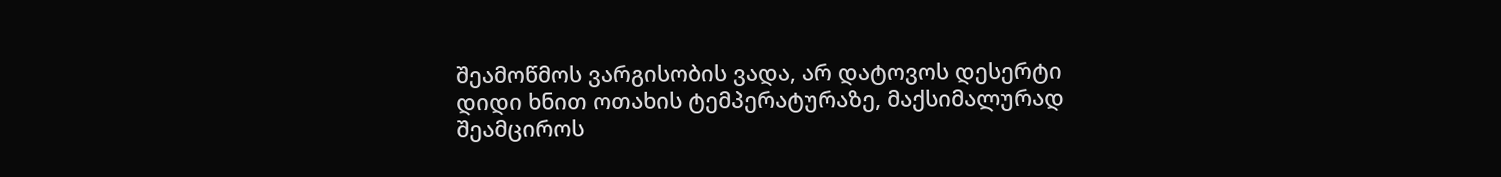შეამოწმოს ვარგისობის ვადა, არ დატოვოს დესერტი დიდი ხნით ოთახის ტემპერატურაზე, მაქსიმალურად შეამციროს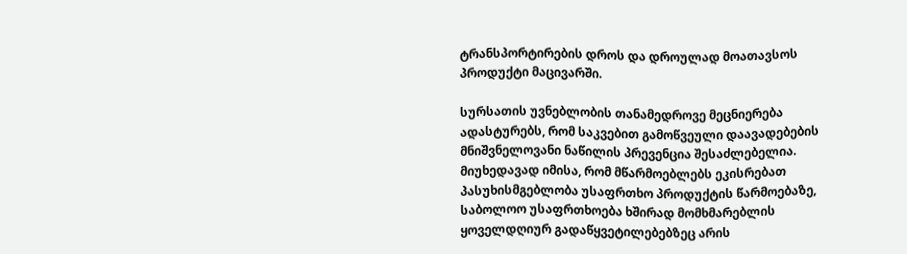ტრანსპორტირების დროს და დროულად მოათავსოს პროდუქტი მაცივარში.

სურსათის უვნებლობის თანამედროვე მეცნიერება ადასტურებს, რომ საკვებით გამოწვეული დაავადებების მნიშვნელოვანი ნაწილის პრევენცია შესაძლებელია. მიუხედავად იმისა, რომ მწარმოებლებს ეკისრებათ პასუხისმგებლობა უსაფრთხო პროდუქტის წარმოებაზე, საბოლოო უსაფრთხოება ხშირად მომხმარებლის ყოველდღიურ გადაწყვეტილებებზეც არის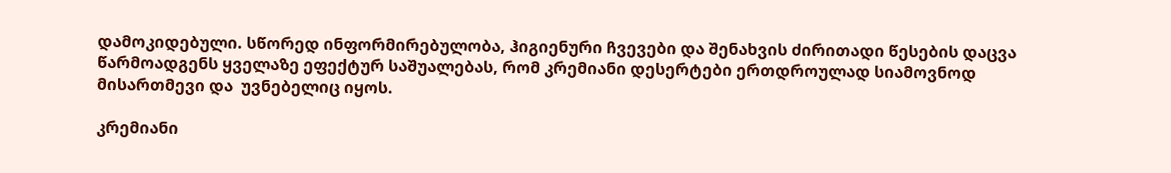დამოკიდებული. სწორედ ინფორმირებულობა, ჰიგიენური ჩვევები და შენახვის ძირითადი წესების დაცვა წარმოადგენს ყველაზე ეფექტურ საშუალებას, რომ კრემიანი დესერტები ერთდროულად სიამოვნოდ მისართმევი და  უვნებელიც იყოს.

კრემიანი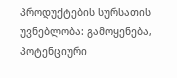პროდუქტების სურსათის უვნებლობა: გამოყენება, პოტენციური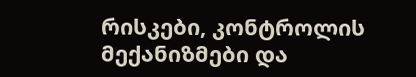რისკები, კონტროლის მექანიზმები და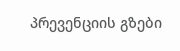პრევენციის გზები